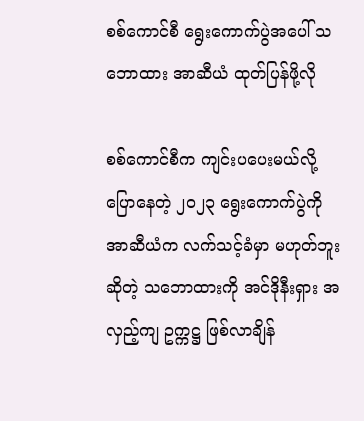စစ်ကောင်စီ ရွေးကောက်ပွဲအပေါ် သဘောထား အာဆီယံ ထုတ်ပြန်ဖို့လို

စစ်ကောင်စီက ကျင်းပပေးမယ်လို့ ပြောနေတဲ့ ၂၀၂၃ ရွေးကောက်ပွဲကို အာဆီယံက လက်သင့်ခံမှာ မဟုတ်ဘူး ဆိုတဲ့ သဘောထားကို အင်ဒိုနီးရှား အလှည့်ကျ ဥက္ကဋ္ဌ ဖြစ်လာချိန်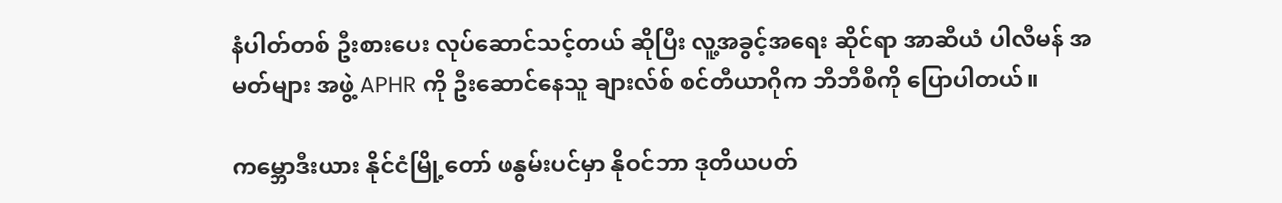နံပါတ်တစ် ဦးစားပေး လုပ်ဆောင်သင့်တယ် ဆိုပြီး လူ့အခွင့်အရေး ဆိုင်ရာ အာဆီယံ ပါလီမန် အမတ်များ အဖွဲ့ APHR ကို ဦးဆောင်နေသူ ချားလ်စ် စင်တီယာဂိုက ဘီဘီစီကို ပြောပါတယ်။

ကမ္ဘောဒီးယား နိုင်ငံမြို့တော် ဖနွမ်းပင်မှာ နိုဝင်ဘာ ဒုတိယပတ်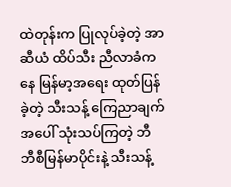ထဲတုန်းက ပြုလုပ်ခဲ့တဲ့ အာဆီယံ ထိပ်သီး ညီလာခံကနေ မြန်မာ့အရေး ထုတ်ပြန်ခဲ့တဲ့ သီးသန့် ကြေညာချက် အပေါ် သုံးသပ်ကြတဲ့ ဘီဘီစီမြန်မာပိုင်းနဲ့ သီးသန့်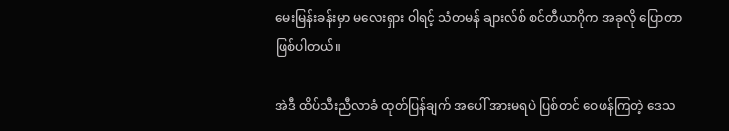မေးမြန်းခန်းမှာ မလေးရှား ဝါရင့် သံတမန် ချားလ်စ် စင်တီယာဂိုက အခုလို ပြောတာ ဖြစ်ပါတယ်။

အဲဒီ ထိပ်သီးညီလာခံ ထုတ်ပြန်ချက် အပေါ် အားမရပဲ ပြစ်တင် ဝေဖန်ကြတဲ့ ဒေသ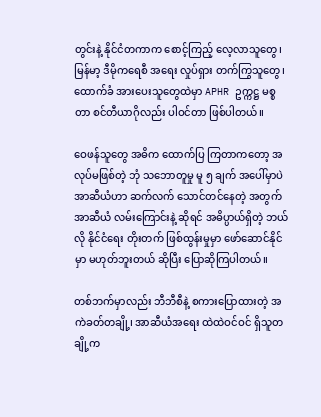တွင်းနဲ့ နိုင်ငံတကာက စောင့်ကြည့် လေ့လာသူတွေ၊ မြန်မာ့ ဒီမိုကရေစီ အရေး လှုပ်ရှား တက်ကြွသူတွေ၊ ထောက်ခံ အားပေးသူတွေထဲမှာ APHR ဥက္ကဋ္ဌ မစ္စတာ စင်တီယာဂိုလည်း ပါဝင်တာ ဖြစ်ပါတယ်။

ဝေဖန်သူတွေ အဓိက ထောက်ပြ ကြတာကတော့ အလုပ်မဖြစ်တဲ့ ဘုံ သဘောတူမှု မူ ၅ ချက် အပေါ်မှာပဲ အာဆီယံဟာ ဆက်လက် သောင်တင်နေတဲ့ အတွက် အာဆီယံ လမ်းကြောင်းနဲ့ ဆိုရင် အဓိပ္ပာယ်ရှိတဲ့ ဘယ်လို နိုင်ငံရေး တိုးတက် ဖြစ်ထွန်းမှုမှာ ဖော်ဆောင်နိုင်မှာ မဟုတ်ဘူးတယ် ဆိုပြီး ပြောဆိုကြပါတယ်။

တစ်ဘက်မှာလည်း ဘီဘီစီနဲ့ စကားပြောထားတဲ့ အကဲခတ်တချို့၊ အာဆီယံအရေး ထဲထဲဝင်ဝင် ရှိသူတချို့က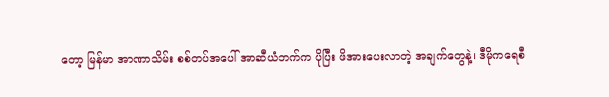တော့ မြန်မာ အာဏာသိမ်း စစ်တပ်အပေါ် အာဆီယံဘက်က ပိုပြီး ဖိအားပေးလာတဲ့ အချက်တွေနဲ့၊ ဒီမိုကရေစီ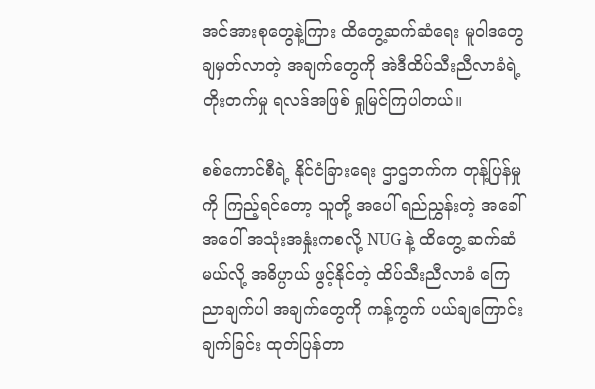အင်အားစုတွေနဲ့ကြား ထိတွေ့ဆက်ဆံရေး မူဝါဒတွေ ချမှတ်လာတဲ့ အချက်တွေကို အဲဒီထိပ်သီးညီလာခံရဲ့ တိုးတက်မှု ရလဒ်အဖြစ် ရှုမြင်ကြပါတယ်။

စစ်ကောင်စီရဲ့ နိုင်ငံခြားရေး ဌာဌဘက်က တုန့်ပြန်မှုကို ကြည့်ရင်တော့ သူတို့ အပေါ် ရည်ညွှန်းတဲ့ အခေါ်အဝေါ် အသုံးအနှုံးကစလို့ NUG နဲ့ ထိတွေ့ ဆက်ဆံမယ်လို့ အဓိပ္ပာယ် ဖွင့်နိုင်တဲ့ ထိပ်သီးညီလာခံ ကြေညာချက်ပါ အချက်တွေကို ကန့်ကွက် ပယ်ချကြောင်း ချက်ခြင်း ထုတ်ပြန်တာ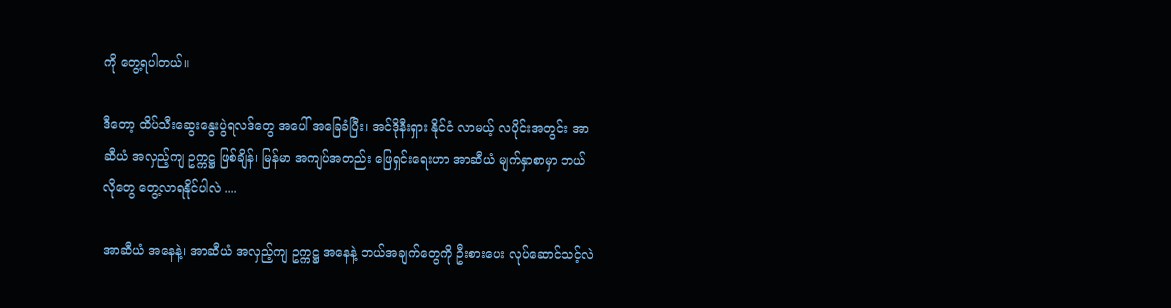ကို တွေ့ရပါတယ်။

ဒီတော့ ထိပ်သီးဆွေးနွေးပွဲရလဒ်တွေ အပေါ် အခြေခံပြီး၊ အင်ဒိုနီးရှား နိုင်ငံ လာမယ့် လပိုင်းအတွင်း အာဆီယံ အလှည့်ကျ ဥက္ကဋ္ဌ ဖြစ်ချိန်၊ မြန်မာ အကျပ်အတည်း ဖြေရှင်းရေးဟာ အာဆီယံ မျက်နှာစာမှာ ဘယ်လိုတွေ တွေ့လာရနိုင်ပါလဲ ....

အာဆီယံ အနေနဲ့၊ အာဆီယံ အလှည့်ကျ ဥက္ကဋ္ဌ အနေနဲ့ ဘယ်အချက်တွေကို ဦးစားပေး လုပ်ဆောင်သင့်လဲ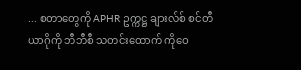... စတာတွေကို APHR ဥက္ကဋ္ဌ ချားလ်စ် စင်တီယာဂိုကို ဘီဘီစီ သတင်းထောက် ကိုဝေ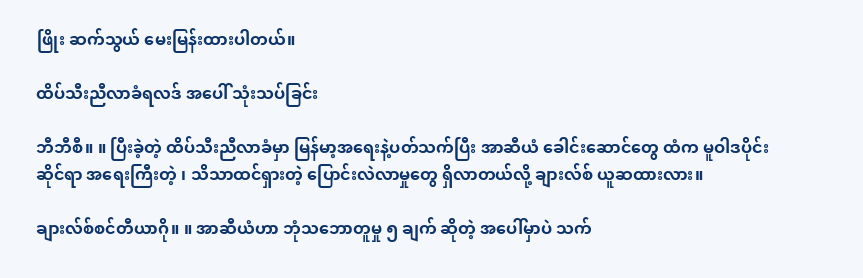ဖြိုး ဆက်သွယ် မေးမြန်းထားပါတယ်။

ထိပ်သီးညီလာခံရလဒ် အပေါ် သုံးသပ်ခြင်း

ဘီဘီစီ။ ။ ပြီးခဲ့တဲ့ ထိပ်သီးညီလာခံမှာ မြန်မာ့အရေးနဲ့ပတ်သက်ပြီး အာဆီယံ ခေါင်းဆောင်တွေ ထံက မူဝါဒပိုင်းဆိုင်ရာ အရေးကြီးတဲ့ ၊ သိသာထင်ရှားတဲ့ ပြောင်းလဲလာမှုတွေ ရှိလာတယ်လို့ ချားလ်စ် ယူဆထားလား။

ချားလ်စ်စင်တီယာဂို။ ။ အာဆီယံဟာ ဘုံသဘောတူမှု ၅ ချက် ဆိုတဲ့ အပေါ်မှာပဲ သက်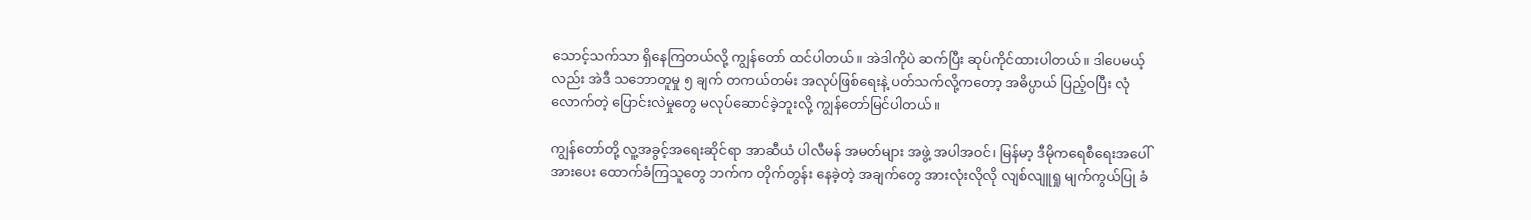သောင့်သက်သာ ရှိနေကြတယ်လို့ ကျွန်တော် ထင်ပါတယ်။ အဲဒါကိုပဲ ဆက်ပြီး ဆုပ်ကိုင်ထားပါတယ်။ ဒါပေမယ့်လည်း အဲဒီ သဘောတူမှု ၅ ချက် တကယ်တမ်း အလုပ်ဖြစ်ရေးနဲ့ ပတ်သက်လို့ကတော့ အဓိပ္ပာယ် ပြည့်ဝပြီး လုံလောက်တဲ့ ပြောင်းလဲမှုတွေ မလုပ်ဆောင်ခဲ့ဘူးလို့ ကျွန်တော်မြင်ပါတယ်။

ကျွန်တော်တို့ လူ့အခွင့်အရေးဆိုင်ရာ အာဆီယံ ပါလီမန် အမတ်များ အဖွဲ့ အပါအဝင်၊ မြန်မာ့ ဒီမိုကရေစီရေးအပေါ် အားပေး ထောက်ခံကြသူတွေ ဘက်က တိုက်တွန်း နေခဲ့တဲ့ အချက်တွေ အားလုံးလိုလို လျစ်လျူရှု မျက်ကွယ်ပြု ခံ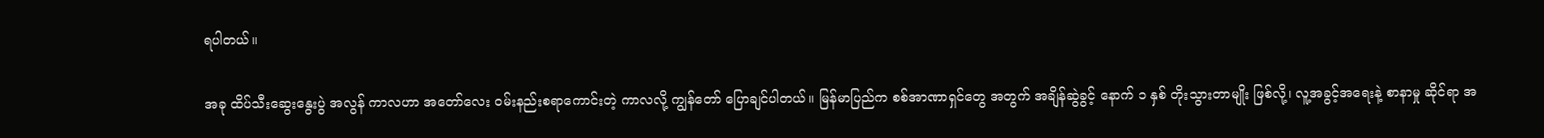ရပါတယ်။

အခု ထိပ်သီးဆွေးနွေးပွဲ အလွန် ကာလဟာ အတော်လေး ဝမ်းနည်းစရာကောင်းတဲ့ ကာလလို့ ကျွန်တော် ပြောချင်ပါတယ်။ မြန်မာပြည်က စစ်အာဏာရှင်တွေ အတွက် အချိန်ဆွဲခွင့် နောက် ၁ နှစ် တိုးသွားတာမျိုး ဖြစ်လို့၊ လူ့အခွင့်အရေးနဲ့ စာနာမှု ဆိုင်ရာ အ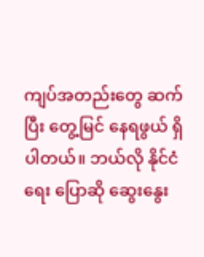ကျပ်အတည်းတွေ ဆက်ပြီး တွေ့မြင် နေရဖွယ် ရှိပါတယ်။ ဘယ်လို နိုင်ငံရေး ပြောဆို ဆွေးနွေး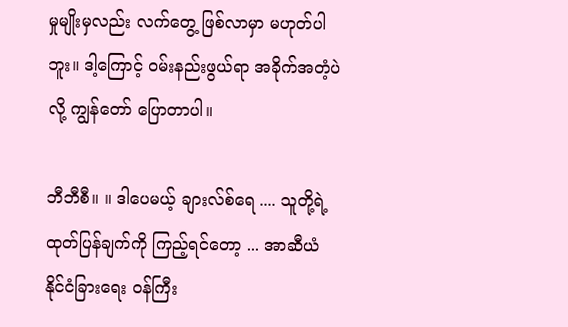မှုမျိုးမှလည်း လက်တွေ့ ဖြစ်လာမှာ မဟုတ်ပါဘူး။ ဒါ့ကြောင့် ဝမ်းနည်းဖွယ်ရာ အခိုက်အတံ့ပဲလို့ ကျွန်တော် ပြောတာပါ။

ဘီဘီစီ။ ။ ဒါပေမယ့် ချားလ်စ်ရေ .... သူတို့ရဲ့ ထုတ်ပြန်ချက်ကို ကြည့်ရင်တော့ ... အာဆီယံ နိုင်ငံခြားရေး ဝန်ကြီး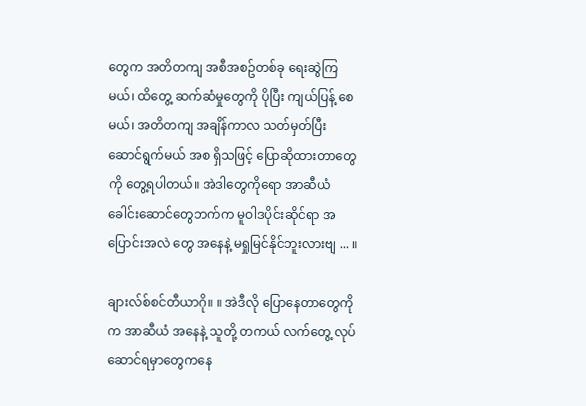တွေက အတိတကျ အစီအစဥ်တစ်ခု ရေးဆွဲကြမယ်၊ ထိတွေ့ ဆက်ဆံမှုတွေကို ပိုပြီး ကျယ်ပြန့် စေမယ်၊ အတိတကျ အချိန်ကာလ သတ်မှတ်ပြီး ဆောင်ရွက်မယ် အစ ရှိသဖြင့် ပြောဆိုထားတာတွေကို တွေ့ရပါတယ်။ အဲဒါတွေကိုရော အာဆီယံ ခေါင်းဆောင်တွေဘက်က မူဝါဒပိုင်းဆိုင်ရာ အပြောင်းအလဲ တွေ အနေနဲ့ မရှုမြင်နိုင်ဘူးလားဗျ ... ။

ချားလ်စ်စင်တီယာဂို။ ။ အဲဒီလို ပြောနေတာတွေကိုက အာဆီယံ အနေနဲ့ သူတို့ တကယ် လက်တွေ့ လုပ်ဆောင်ရမှာတွေကနေ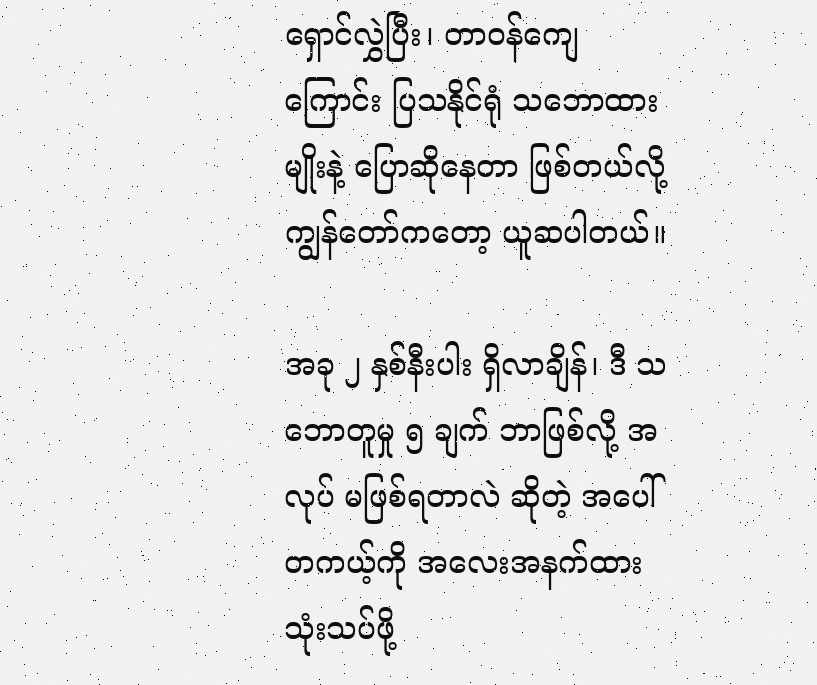ရှောင်လွှဲပြီး၊ တာဝန်ကျေကြောင်း ပြသနိုင်ရုံ သဘောထားမျိုးနဲ့ ပြောဆိုနေတာ ဖြစ်တယ်လို့ ကျွန်တော်ကတော့ ယူဆပါတယ်။

အခု ၂ နှစ်နီးပါး ရှိလာချိန်၊ ဒီ သဘောတူမှု ၅ ချက် ဘာဖြစ်လို့ အလုပ် မဖြစ်ရတာလဲ ဆိုတဲ့ အပေါ် တကယ့်ကို အလေးအနက်ထား သုံးသပ်ဖို့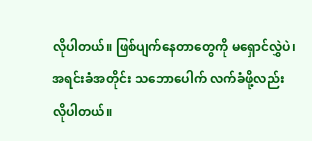လိုပါတယ်။ ဖြစ်ပျက်နေတာတွေကို မရှောင်လွှဲပဲ၊ အရင်းခံအတိုင်း သဘောပေါက် လက်ခံဖို့လည်း လိုပါတယ်။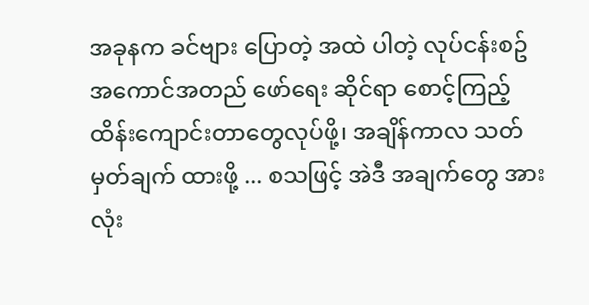အခုနက ခင်ဗျား ပြောတဲ့ အထဲ ပါတဲ့ လုပ်ငန်းစဥ် အကောင်အတည် ဖော်ရေး ဆိုင်ရာ စောင့်ကြည့် ထိန်းကျောင်းတာတွေလုပ်ဖို့၊ အချိန်ကာလ သတ်မှတ်ချက် ထားဖို့ ... စသဖြင့် အဲဒီ အချက်တွေ အားလုံး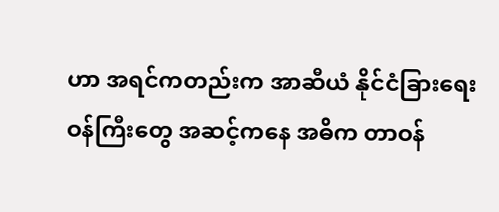ဟာ အရင်ကတည်းက အာဆီယံ နိုင်ငံခြားရေး ဝန်ကြီးတွေ အဆင့်ကနေ အဓိက တာဝန်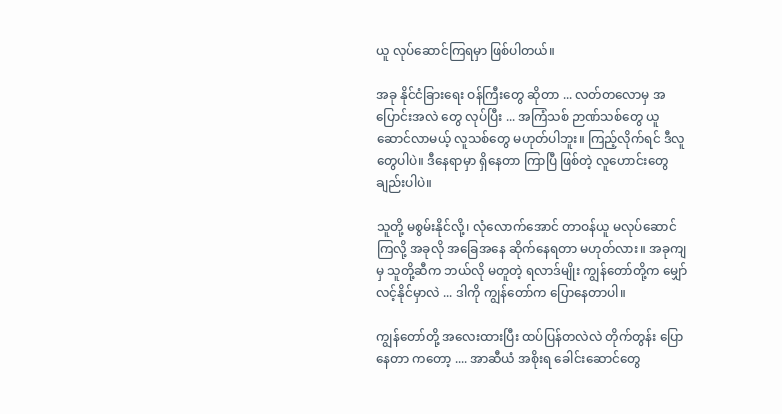ယူ လုပ်ဆောင်ကြရမှာ ဖြစ်ပါတယ်။

အခု နိုင်ငံခြားရေး ဝန်ကြီးတွေ ဆိုတာ ... လတ်တလောမှ အပြောင်းအလဲ တွေ လုပ်ပြီး ... အကြံသစ် ဉာဏ်သစ်တွေ ယူဆောင်လာမယ့် လူသစ်တွေ မဟုတ်ပါဘူး။ ကြည့်လိုက်ရင် ဒီလူတွေပါပဲ။ ဒီနေရာမှာ ရှိနေတာ ကြာပြီ ဖြစ်တဲ့ လူဟောင်းတွေ ချည်းပါပဲ။

သူတို့ မစွမ်းနိုင်လို့၊ လုံလောက်အောင် တာဝန်ယူ မလုပ်ဆောင်ကြလို့ အခုလို အခြေအနေ ဆိုက်နေရတာ မဟုတ်လား။ အခုကျမှ သူတို့ဆီက ဘယ်လို မတူတဲ့ ရလာဒ်မျိုး ကျွန်တော်တို့က မျှော်လင့်နိုင်မှာလဲ ... ဒါကို ကျွန်တော်က ပြောနေတာပါ။

ကျွန်တော်တို့ အလေးထားပြီး ထပ်ပြန်တလဲလဲ တိုက်တွန်း ပြောနေတာ ကတော့ .... အာဆီယံ အစိုးရ ခေါင်းဆောင်တွေ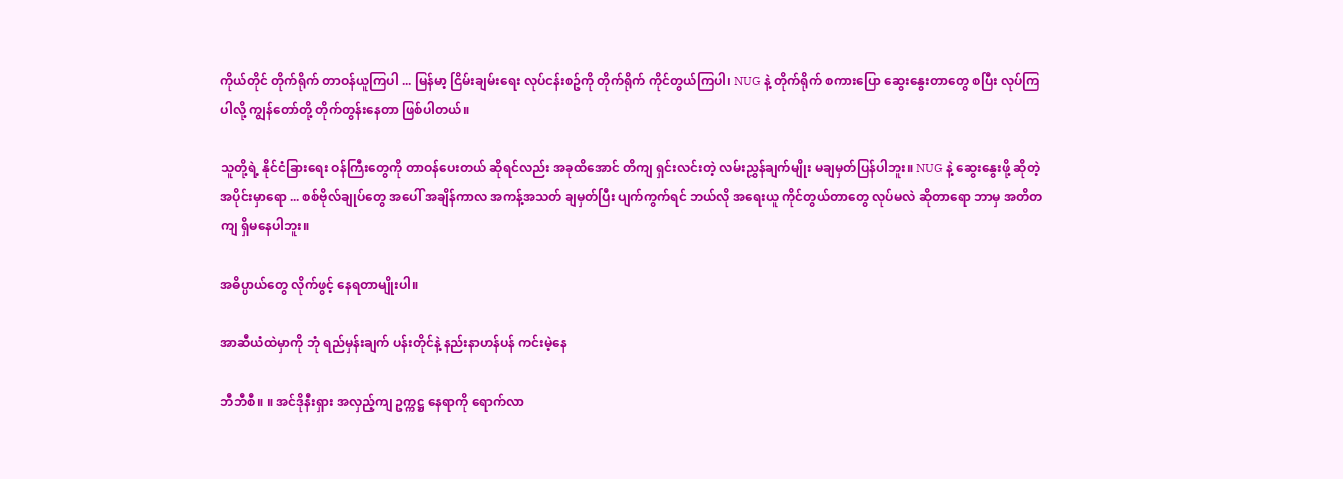ကိုယ်တိုင် တိုက်ရိုက် တာဝန်ယူကြပါ ... မြန်မာ့ ငြိမ်းချမ်းရေး လုပ်ငန်းစဥ်ကို တိုက်ရိုက် ကိုင်တွယ်ကြပါ၊ NUG နဲ့ တိုက်ရိုက် စကားပြော ဆွေးနွေးတာတွေ စပြီး လုပ်ကြပါလို့ ကျွန်တော်တို့ တိုက်တွန်းနေတာ ဖြစ်ပါတယ်။

သူတို့ရဲ့ နိုင်ငံခြားရေး ဝန်ကြီးတွေကို တာဝန်ပေးတယ် ဆိုရင်လည်း အခုထိအောင် တိကျ ရှင်းလင်းတဲ့ လမ်းညွှန်ချက်မျိုး မချမှတ်ပြန်ပါဘူး။ NUG နဲ့ ဆွေးနွေးဖို့ ဆိုတဲ့ အပိုင်းမှာရော ... စစ်ဗိုလ်ချုပ်တွေ အပေါ် အချိန်ကာလ အကန့်အသတ် ချမှတ်ပြီး ပျက်ကွက်ရင် ဘယ်လို အရေးယူ ကိုင်တွယ်တာတွေ လုပ်မလဲ ဆိုတာရော ဘာမှ အတိတကျ ရှိမနေပါဘူး။

အဓိပ္ပာယ်တွေ လိုက်ဖွင့် နေရတာမျိုးပါ။

အာဆီယံထဲမှာကို ဘုံ ရည်မှန်းချက် ပန်းတိုင်နဲ့ နည်းနာဟန်ပန် ကင်းမဲ့နေ

ဘီဘီစီ။ ။ အင်ဒိုနီးရှား အလှည့်ကျ ဥက္ကဋ္ဌ နေရာကို ရောက်လာ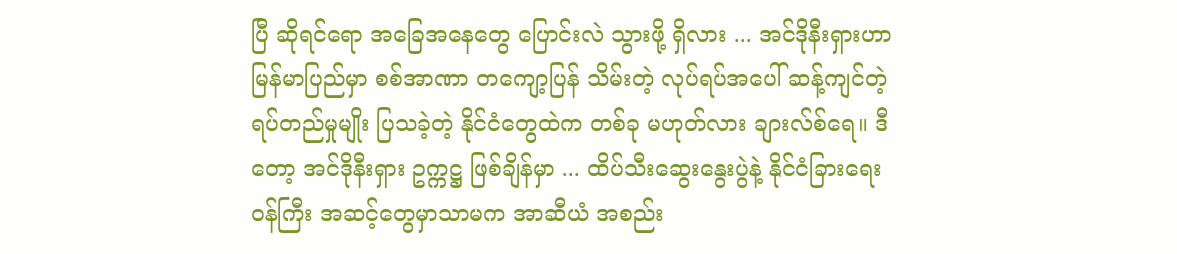ပြီ ဆိုရင်ရော အခြေအနေတွေ ပြောင်းလဲ သွားဖို့ ရှိလား ... အင်ဒိုနီးရှားဟာ မြန်မာပြည်မှာ စစ်အာဏာ တကျော့ပြန် သိမ်းတဲ့ လုပ်ရပ်အပေါ် ဆန့်ကျင်တဲ့ ရပ်တည်မှုမျိုး ပြသခဲ့တဲ့ နိုင်ငံတွေထဲက တစ်ခု မဟုတ်လား ချားလ်စ်ရေ။ ဒီတော့ အင်ဒိုနီးရှား ဥက္ကဋ္ဌ ဖြစ်ချိန်မှာ ... ထိပ်သီးဆွေးနွေးပွဲနဲ့ နိုင်ငံခြားရေး ဝန်ကြီး အဆင့်တွေမှာသာမက အာဆီယံ အစည်း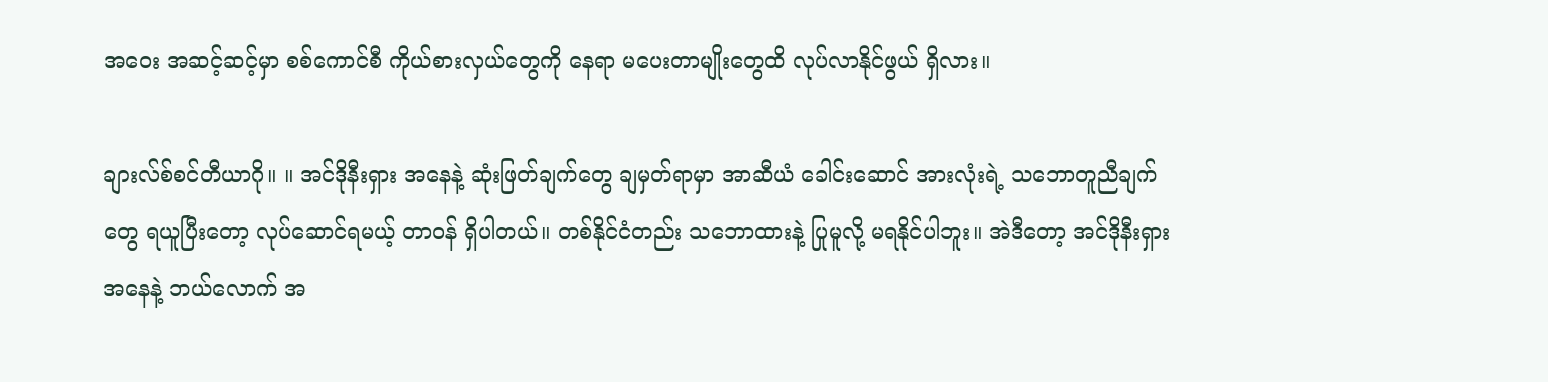အဝေး အဆင့်ဆင့်မှာ စစ်ကောင်စီ ကိုယ်စားလှယ်တွေကို နေရာ မပေးတာမျိုးတွေထိ လုပ်လာနိုင်ဖွယ် ရှိလား။

ချားလ်စ်စင်တီယာဂို။ ။ အင်ဒိုနီးရှား အနေနဲ့ ဆုံးဖြတ်ချက်တွေ ချမှတ်ရာမှာ အာဆီယံ ခေါင်းဆောင် အားလုံးရဲ့ သဘောတူညီချက်တွေ ရယူပြီးတော့ လုပ်ဆောင်ရမယ့် တာဝန် ရှိပါတယ်။ တစ်နိုင်ငံတည်း သဘောထားနဲ့ ပြုမူလို့ မရနိုင်ပါဘူး။ အဲဒီတော့ အင်ဒိုနီးရှား အနေနဲ့ ဘယ်လောက် အ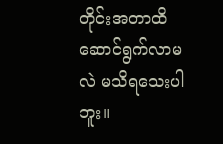တိုင်းအတာထိ ဆောင်ရွက်လာမလဲ မသိရသေးပါဘူး။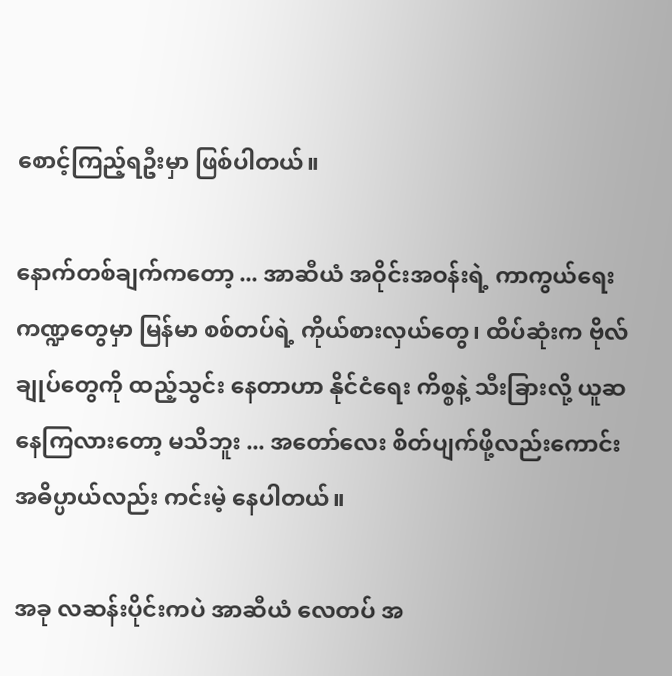စောင့်ကြည့်ရဦးမှာ ဖြစ်ပါတယ်။

နောက်တစ်ချက်ကတော့ ... အာဆီယံ အဝိုင်းအဝန်းရဲ့ ကာကွယ်ရေး ကဏ္ဍတွေမှာ မြန်မာ စစ်တပ်ရဲ့ ကိုယ်စားလှယ်တွေ၊ ထိပ်ဆုံးက ဗိုလ်ချုပ်တွေကို ထည့်သွင်း နေတာဟာ နိုင်ငံရေး ကိစ္စနဲ့ သီးခြားလို့ ယူဆနေကြလားတော့ မသိဘူး ... အတော်လေး စိတ်ပျက်ဖို့လည်းကောင်း အဓိပ္ပာယ်လည်း ကင်းမဲ့ နေပါတယ်။

အခု လဆန်းပိုင်းကပဲ အာဆီယံ လေတပ် အ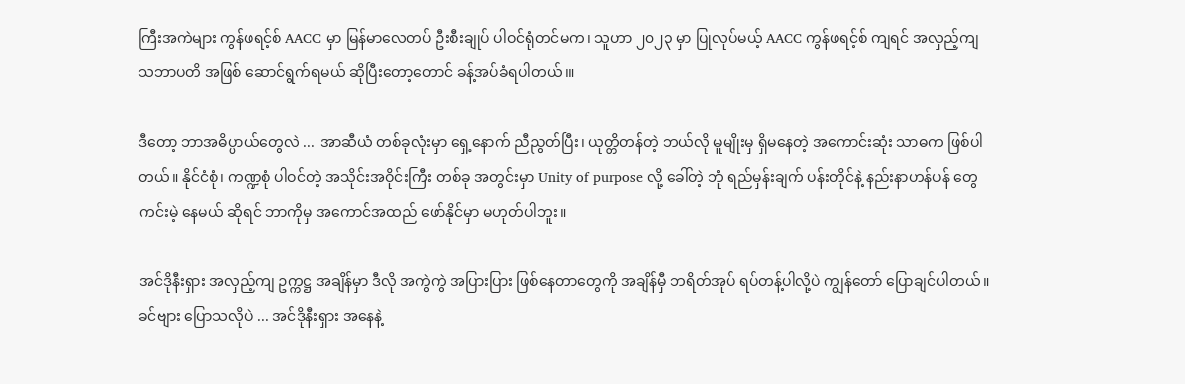ကြီးအကဲများ ကွန်ဖရင့်စ် AACC မှာ မြန်မာလေတပ် ဦးစီးချုပ် ပါဝင်ရုံတင်မက၊ သူဟာ ၂၀၂၃ မှာ ပြုလုပ်မယ့် AACC ကွန်ဖရင့်စ် ကျရင် အလှည့်ကျ သဘာပတိ အဖြစ် ဆောင်ရွက်ရမယ် ဆိုပြီးတော့တောင် ခန့်အပ်ခံရပါတယ်၊။

ဒီတော့ ဘာအဓိပ္ပာယ်တွေလဲ ... အာဆီယံ တစ်ခုလုံးမှာ ရှေ့နောက် ညီညွတ်ပြီး၊ ယုတ္တိတန်တဲ့ ဘယ်လို မူမျိုးမှ ရှိမနေတဲ့ အကောင်းဆုံး သာဓက ဖြစ်ပါတယ်။ နိုင်ငံစုံ၊ ကဏ္ဍစုံ ပါဝင်တဲ့ အသိုင်းအဝိုင်းကြီး တစ်ခု အတွင်းမှာ Unity of purpose လို့ ခေါ်တဲ့ ဘုံ ရည်မှန်းချက် ပန်းတိုင်နဲ့ နည်းနာဟန်ပန် တွေ ကင်းမဲ့ နေမယ် ဆိုရင် ဘာကိုမှ အကောင်အထည် ဖော်နိုင်မှာ မဟုတ်ပါဘူး။

အင်ဒိုနီးရှား အလှည့်ကျ ဥက္ကဋ္ဌ အချိန်မှာ ဒီလို အကွဲကွဲ အပြားပြား ဖြစ်နေတာတွေကို အချိန်မှီ ဘရိတ်အုပ် ရပ်တန့်ပါလို့ပဲ ကျွန်တော် ပြောချင်ပါတယ်။ ခင်ဗျား ပြောသလိုပဲ ... အင်ဒိုနီးရှား အနေနဲ့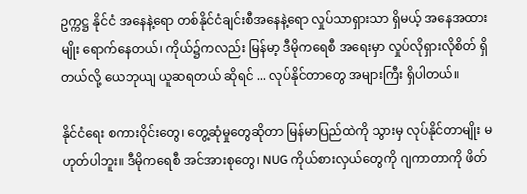ဥက္ကဋ္ဌ နိုင်ငံ အနေနဲ့ရော တစ်နိုင်ငံချင်းစီအနေနဲ့ရော လှုပ်သာရှားသာ ရှိမယ့် အနေအထားမျိုး ရောက်နေတယ်၊ ကိုယ်၌ကလည်း မြန်မာ့ ဒီမိုကရေစီ အရေးမှာ လှုပ်လိုရှားလိုစိတ် ရှိတယ်လို့ ယေဘုယျ ယူဆရတယ် ဆိုရင် ... လုပ်နိုင်တာတွေ အများကြီး ရှိပါတယ်။

နိုင်ငံရေး စကားဝိုင်းတွေ၊ တွေ့ဆုံမှုတွေဆိုတာ မြန်မာပြည်ထဲကို သွားမှ လုပ်နိုင်တာမျိုး မဟုတ်ပါဘူး။ ဒီမိုကရေစီ အင်အားစုတွေ၊ NUG ကိုယ်စားလှယ်တွေကို ဂျကာတာကို ဖိတ်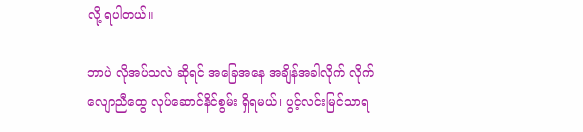လို့ ရပါတယ်။

ဘာပဲ လိုအပ်သလဲ ဆိုရင် အခြေအနေ အချိန်အခါလိုက် လိုက်လျောညီထွေ လုပ်ဆောင်နိင်စွမ်း ရှိရမယ်၊ ပွင့်လင်းမြင်သာရ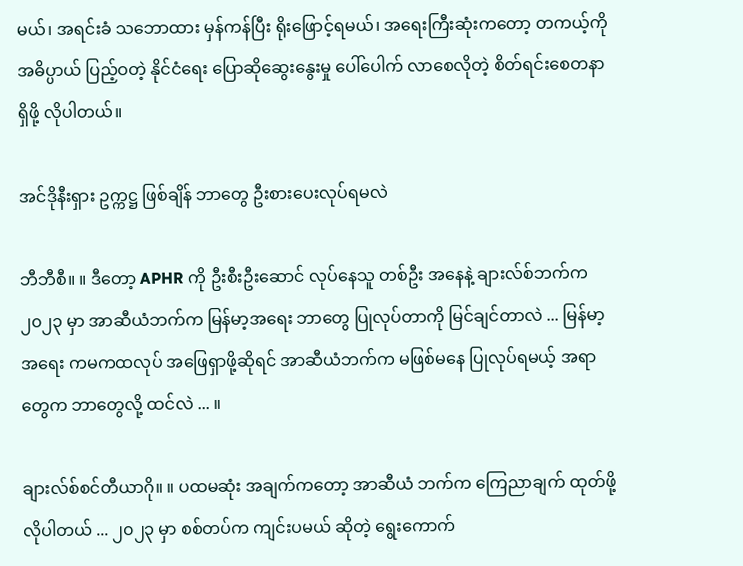မယ်၊ အရင်းခံ သဘောထား မှန်ကန်ပြီး ရိုးဖြောင့်ရမယ်၊ အရေးကြီးဆုံးကတော့ တကယ့်ကို အဓိပ္ပာယ် ပြည့်ဝတဲ့ နိုင်ငံရေး ပြောဆိုဆွေးနွေးမှု ပေါ်ပေါက် လာစေလိုတဲ့ စိတ်ရင်းစေတနာ ရှိဖို့ လိုပါတယ်။

အင်ဒိုနီးရှား ဥက္ကဋ္ဌ ဖြစ်ချိန် ဘာတွေ ဦးစားပေးလုပ်ရမလဲ

ဘီဘီစီ။ ။ ဒီတော့ APHR ကို ဦးစီးဦးဆောင် လုပ်နေသူ တစ်ဦး အနေနဲ့ ချားလ်စ်ဘက်က ၂၀၂၃ မှာ အာဆီယံဘက်က မြန်မာ့အရေး ဘာတွေ ပြုလုပ်တာကို မြင်ချင်တာလဲ ... မြန်မာ့အရေး ကမကထလုပ် အဖြေရှာဖို့ဆိုရင် အာဆီယံဘက်က မဖြစ်မနေ ပြုလုပ်ရမယ့် အရာတွေက ဘာတွေလို့ ထင်လဲ ... ။

ချားလ်စ်စင်တီယာဂို။ ။ ပထမဆုံး အချက်ကတော့ အာဆီယံ ဘက်က ကြေညာချက် ထုတ်ဖို့ လိုပါတယ် ... ၂၀၂၃ မှာ စစ်တပ်က ကျင်းပမယ် ဆိုတဲ့ ရွေးကောက်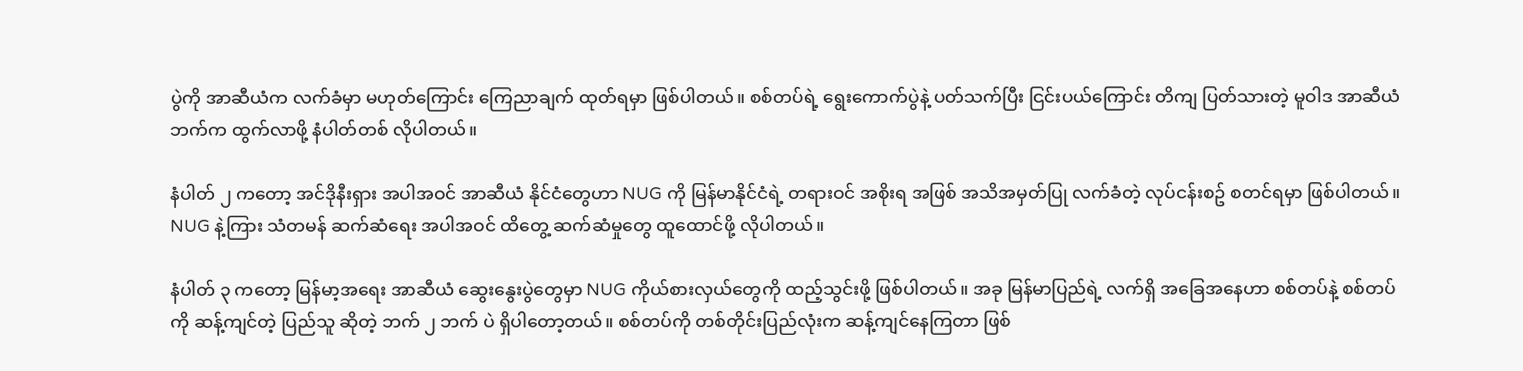ပွဲကို အာဆီယံက လက်ခံမှာ မဟုတ်ကြောင်း ကြေညာချက် ထုတ်ရမှာ ဖြစ်ပါတယ်။ စစ်တပ်ရဲ့ ရွေးကောက်ပွဲနဲ့ ပတ်သက်ပြီး ငြင်းပယ်ကြောင်း တိကျ ပြတ်သားတဲ့ မူဝါဒ အာဆီယံဘက်က ထွက်လာဖို့ နံပါတ်တစ် လိုပါတယ်။

နံပါတ် ၂ ကတော့ အင်ဒိုနီးရှား အပါအဝင် အာဆီယံ နိုင်ငံတွေဟာ NUG ကို မြန်မာနိုင်ငံရဲ့ တရားဝင် အစိုးရ အဖြစ် အသိအမှတ်ပြု လက်ခံတဲ့ လုပ်ငန်းစဥ် စတင်ရမှာ ဖြစ်ပါတယ်။ NUG နဲ့ကြား သံတမန် ဆက်ဆံရေး အပါအဝင် ထိတွေ့ ဆက်ဆံမှုတွေ ထူထောင်ဖို့ လိုပါတယ်။

နံပါတ် ၃ ကတော့ မြန်မာ့အရေး အာဆီယံ ဆွေးနွေးပွဲတွေမှာ NUG ကိုယ်စားလှယ်တွေကို ထည့်သွင်းဖို့ ဖြစ်ပါတယ်။ အခု မြန်မာပြည်ရဲ့ လက်ရှိ အခြေအနေဟာ စစ်တပ်နဲ့ စစ်တပ်ကို ဆန့်ကျင်တဲ့ ပြည်သူ ဆိုတဲ့ ဘက် ၂ ဘက် ပဲ ရှိပါတော့တယ်။ စစ်တပ်ကို တစ်တိုင်းပြည်လုံးက ဆန့်ကျင်နေကြတာ ဖြစ်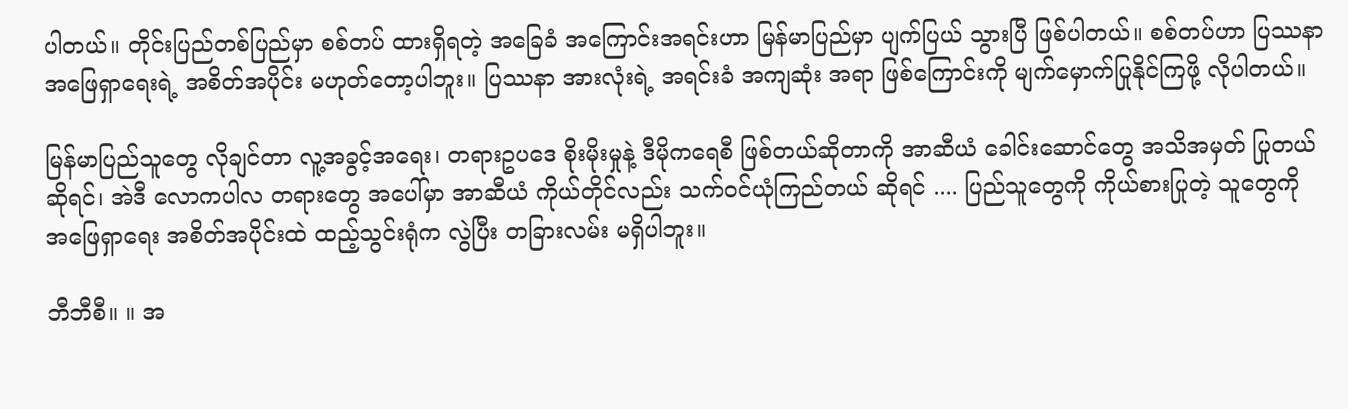ပါတယ်။ တိုင်းပြည်တစ်ပြည်မှာ စစ်တပ် ထားရှိရတဲ့ အခြေခံ အကြောင်းအရင်းဟာ မြန်မာပြည်မှာ ပျက်ပြယ် သွားပြီ ဖြစ်ပါတယ်။ စစ်တပ်ဟာ ပြဿနာ အဖြေရှာရေးရဲ့ အစိတ်အပိုင်း မဟုတ်တော့ပါဘူး။ ပြဿနာ အားလုံးရဲ့ အရင်းခံ အကျဆုံး အရာ ဖြစ်ကြောင်းကို မျက်မှောက်ပြုနိုင်ကြဖို့ လိုပါတယ်။

မြန်မာပြည်သူတွေ လိုချင်တာ လူ့အခွင့်အရေး၊ တရားဥပဒေ စိုးမိုးမှုနဲ့ ဒီမိုကရေစီ ဖြစ်တယ်ဆိုတာကို အာဆီယံ ခေါင်းဆောင်တွေ အသိအမှတ် ပြုတယ် ဆိုရင်၊ အဲဒီ လောကပါလ တရားတွေ အပေါ်မှာ အာဆီယံ ကိုယ်တိုင်လည်း သက်ဝင်ယုံကြည်တယ် ဆိုရင် .... ပြည်သူတွေကို ကိုယ်စားပြုတဲ့ သူတွေကို အဖြေရှာရေး အစိတ်အပိုင်းထဲ ထည့်သွင်းရုံက လွဲပြီး တခြားလမ်း မရှိပါဘူး။

ဘီဘီစီ။ ။ အ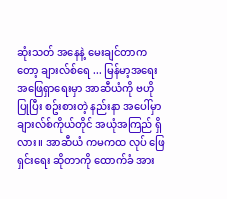ဆုံးသတ် အနေနဲ့ မေးချင်တာကတော့ ချားလ်စ်ရေ ... မြန်မာ့အရေး အဖြေရှာရေးမှာ အာဆီယံကို ဗဟိုပြုပြီး စဥ်းစားတဲ့ နည်းနာ အပေါ်မှာ ချားလ်စ်ကိုယ်တိုင် အယုံအကြည် ရှိလား။ အာဆီယံ ကမကထ လုပ် ဖြေရှင်းရေး ဆိုတာကို ထောက်ခံ အား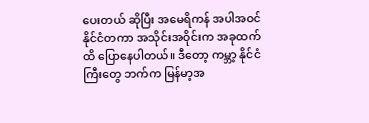ပေးတယ် ဆိုပြီး အမေရိကန် အပါအဝင် နိုင်ငံတကာ အသိုင်းအဝိုင်းက အခုထက်ထိ ပြောနေပါတယ်။ ဒီတော့ ကမ္ဘာ့ နိုင်ငံကြီးတွေ ဘက်က မြန်မာ့အ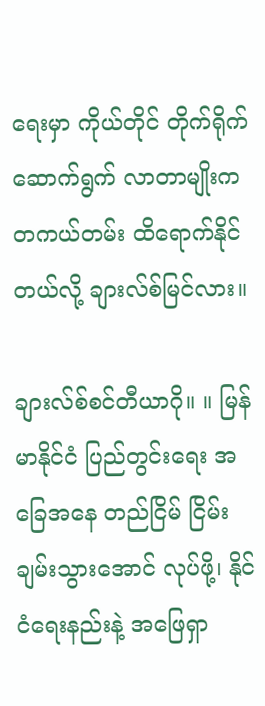ရေးမှာ ကိုယ်တိုင် တိုက်ရိုက် ဆောက်ရွက် လာတာမျိုးက တကယ်တမ်း ထိရောက်နိုင်တယ်လို့ ချားလ်စ်မြင်လား။

ချားလ်စ်စင်တီယာဂို။ ။ မြန်မာနိုင်ငံ ပြည်တွင်းရေး အခြေအနေ တည်ငြိမ် ငြိမ်းချမ်းသွားအောင် လုပ်ဖို့၊ နိုင်ငံရေးနည်းနဲ့ အဖြေရှာ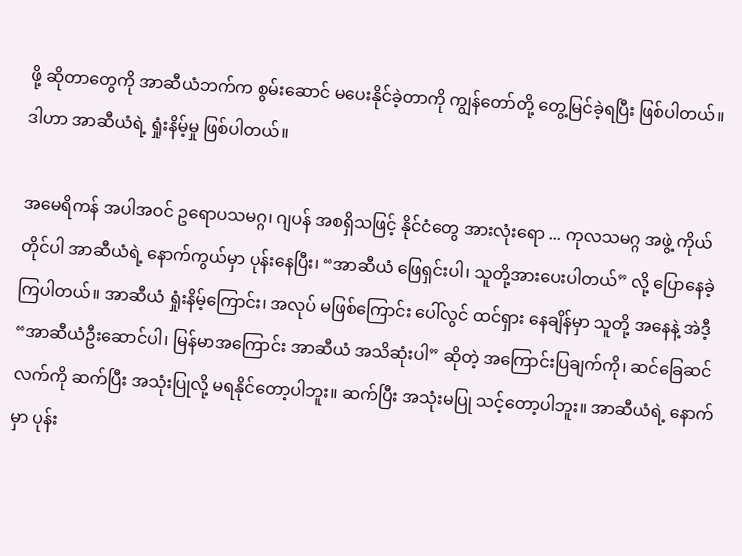ဖို့ ဆိုတာတွေကို အာဆီယံဘက်က စွမ်းဆောင် မပေးနိုင်ခဲ့တာကို ကျွန်တော်တို့ တွေ့မြင်ခဲ့ရပြီး ဖြစ်ပါတယ်။ ဒါဟာ အာဆီယံရဲ့ ရှုံးနိမ့်မှု ဖြစ်ပါတယ်။

အမေရိကန် အပါအဝင် ဥရောပသမဂ္ဂ၊ ဂျပန် အစရှိသဖြင့် နိုင်ငံတွေ အားလုံးရော ... ကုလသမဂ္ဂ အဖွဲ့ ကိုယ်တိုင်ပါ အာဆီယံရဲ့ နောက်ကွယ်မှာ ပုန်းနေပြီး၊ “အာဆီယံ ဖြေရှင်းပါ၊ သူတို့အားပေးပါတယ်” လို့ ပြောနေခဲ့ကြပါတယ်။ အာဆီယံ ရှုံးနိမ့်ကြောင်း၊ အလုပ် မဖြစ်ကြောင်း ပေါ်လွင် ထင်ရှား နေချိန်မှာ သူတို့ အနေနဲ့ အဲဒီ့ “အာဆီယံဦးဆောင်ပါ၊ မြန်မာအကြောင်း အာဆီယံ အသိဆုံးပါ” ဆိုတဲ့ အကြောင်းပြချက်ကို၊ ဆင်ခြေဆင်လက်ကို ဆက်ပြီး အသုံးပြုလို့ မရနိုင်တော့ပါဘူး။ ဆက်ပြီး အသုံးမပြု သင့်တော့ပါဘူး။ အာဆီယံရဲ့ နောက်မှာ ပုန်း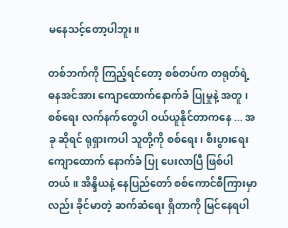မနေသင့်တော့ပါဘူး။

တစ်ဘက်ကို ကြည့်ရင်တော့ စစ်တပ်က တရုတ်ရဲ့ ဓနအင်အား ကျောထောက်နောက်ခံ ပြုမှုနဲ့ အတူ၊ စစ်ရေး လက်နက်တွေပါ ဝယ်ယူနိုင်တာကနေ ... အခု ဆိုရင် ရုရှားကပါ သူတို့ကို စစ်ရေး၊ စီးပွားရေး ကျောထောက် နောက်ခံ ပြု ပေးလာပြီ ဖြစ်ပါတယ်။ အိန္ဒိယနဲ့ နေပြည်တော် စစ်ကောင်စီကြားမှာလည်း ခိုင်မာတဲ့ ဆက်ဆံရေး ရှိတာကို မြင်နေရပါ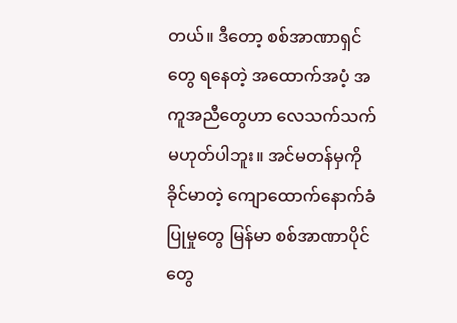တယ်။ ဒီတော့ စစ်အာဏာရှင်တွေ ရနေတဲ့ အထောက်အပံ့ အကူအညီတွေဟာ လေသက်သက် မဟုတ်ပါဘူး။ အင်မတန်မှကို ခိုင်မာတဲ့ ကျောထောက်နောက်ခံ ပြုမှုတွေ မြန်မာ စစ်အာဏာပိုင်တွေ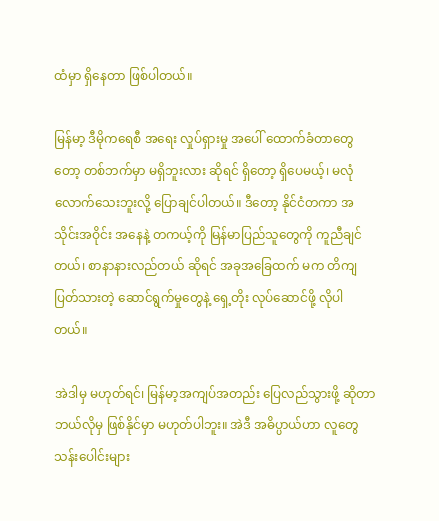ထံမှာ ရှိနေတာ ဖြစ်ပါတယ်။

မြန်မာ့ ဒီမိုကရေစီ အရေး လှုပ်ရှားမှု အပေါ် ထောက်ခံတာတွေတော့ တစ်ဘက်မှာ မရှိဘူးလား ဆိုရင် ရှိတော့ ရှိပေမယ့်၊ မလုံလောက်သေးဘူးလို့ ပြောချင်ပါတယ်။ ဒီတော့ နိုင်ငံတကာ အသိုင်းအဝိုင်း အနေနဲ့ တကယ့်ကို မြန်မာပြည်သူတွေကို ကူညီချင်တယ်၊ စာနာနားလည်တယ် ဆိုရင် အခုအခြေထက် မက တိကျ ပြတ်သားတဲ့ ဆောင်ရွက်မှုတွေနဲ့ ရှေ့တိုး လုပ်ဆောင်ဖို့ လိုပါတယ်။

အဲဒါမှ မဟုတ်ရင်၊ မြန်မာ့အကျပ်အတည်း ပြေလည်သွားဖို့ ဆိုတာ ဘယ်လိုမှ ဖြစ်နိုင်မှာ မဟုတ်ပါဘူး။ အဲဒီ အဓိပ္ပာယ်ဟာ လူတွေ သန်းပေါင်းများ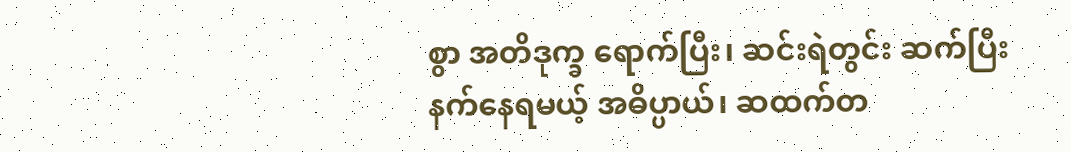စွာ အတိဒုက္ခ ရောက်ပြီး၊ ဆင်းရဲတွင်း ဆက်ပြီးနက်နေရမယ့် အဓိပ္ပာယ်၊ ဆထက်တ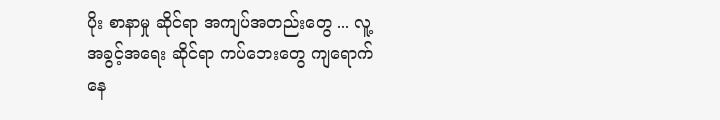ပိုး စာနာမှု ဆိုင်ရာ အကျပ်အတည်းတွေ ... လူ့အခွင့်အရေး ဆိုင်ရာ ကပ်ဘေးတွေ ကျရောက်နေ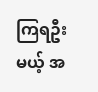ကြရဦးမယ့် အ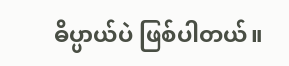ဓိပ္ပာယ်ပဲ ဖြစ်ပါတယ်။